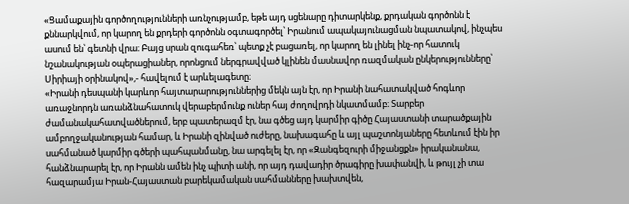«Ցամաքային գործողությունների առնչությամբ, եթե այդ սցենարը դիտարկենք, քրդական գործոնն է քննարկվում, որ կարող են քրդերի գործոնն օգտագործել՝ Իրանում ապակայունացման նպատակով, ինչպես ասում են՝ գետնի վրա։ Բայց սրան զուգահեռ՝ պետք չէ բացառել, որ կարող են լինել ինչ-որ հատուկ նշանակության օպերացիաներ, որոնցում ներգրավված կլինեն մասնավոր ռազմական ընկերությունները՝ Սիրիայի օրինակով»,- հավելում է արևելագետը։
«Իրանի դեսպանի կարևոր հայտարարություններից մեկն այն էր, որ Իրանի նահատակված հոգևոր առաջնորդն առանձնահատուկ վերաբերմունք ուներ հայ ժողովրդի նկատմամբ։ Տարբեր ժամանակահատվածներում, երբ պատերազմ էր, նա գծեց այդ կարմիր գիծը Հայաստանի տարածքային ամբողջականության համար, և Իրանի զինված ուժերը, նախագահը և այլ պաշտոնյաները հետևում էին իր սահմանած կարմիր գծերի պահպանմանը, նա արգելել էր, որ «Զանգեզուրի միջանցքն» իրականանա, հանձնարարել էր, որ Իրանն ամեն ինչ պիտի անի, որ այդ դավադիր ծրագիրը խափանվի, և թույլ չի տա հազարամյա Իրան-Հայաստան բարեկամական սահմանները խախտվեն,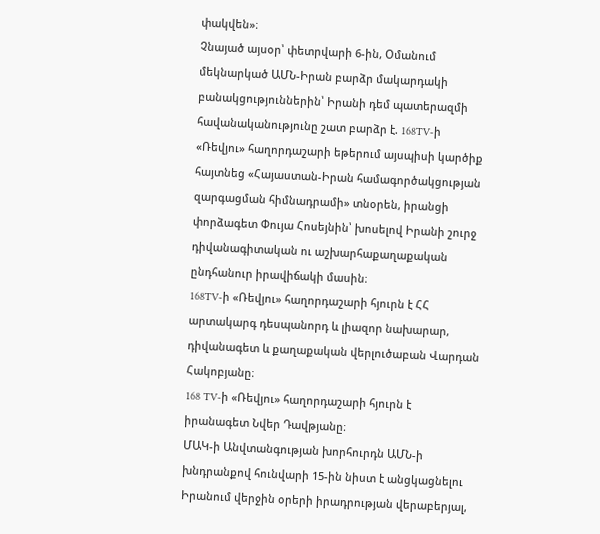փակվեն»։
Չնայած այսօր՝ փետրվարի 6-ին, Օմանում մեկնարկած ԱՄՆ-Իրան բարձր մակարդակի բանակցություններին՝ Իրանի դեմ պատերազմի հավանականությունը շատ բարձր է. 168TV-ի «Ռեվյու» հաղորդաշարի եթերում այսպիսի կարծիք հայտնեց «Հայաստան-Իրան համագործակցության զարգացման հիմնադրամի» տնօրեն, իրանցի փորձագետ Փույա Հոսեյնին՝ խոսելով Իրանի շուրջ դիվանագիտական ու աշխարհաքաղաքական ընդհանուր իրավիճակի մասին։
168TV-ի «Ռեվյու» հաղորդաշարի հյուրն է ՀՀ արտակարգ դեսպանորդ և լիազոր նախարար, դիվանագետ և քաղաքական վերլուծաբան Վարդան Հակոբյանը։
168 TV-ի «Ռեվյու» հաղորդաշարի հյուրն է իրանագետ Նվեր Դավթյանը։
ՄԱԿ-ի Անվտանգության խորհուրդն ԱՄՆ-ի խնդրանքով հունվարի 15-ին նիստ է անցկացնելու Իրանում վերջին օրերի իրադրության վերաբերյալ,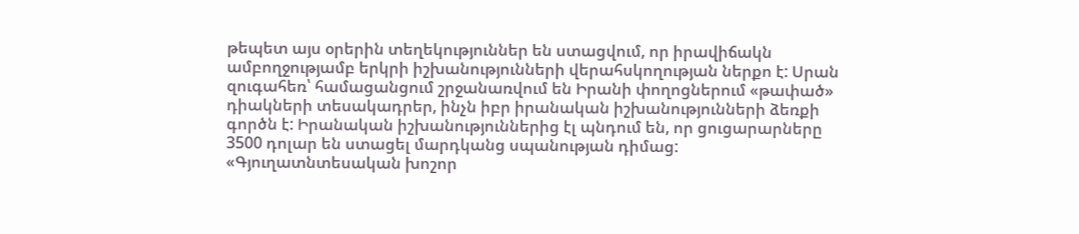թեպետ այս օրերին տեղեկություններ են ստացվում, որ իրավիճակն ամբողջությամբ երկրի իշխանությունների վերահսկողության ներքո է: Սրան զուգահեռ՝ համացանցում շրջանառվում են Իրանի փողոցներում «թափած» դիակների տեսակադրեր, ինչն իբր իրանական իշխանությունների ձեռքի գործն է: Իրանական իշխանություններից էլ պնդում են, որ ցուցարարները 3500 դոլար են ստացել մարդկանց սպանության դիմաց:
«Գյուղատնտեսական խոշոր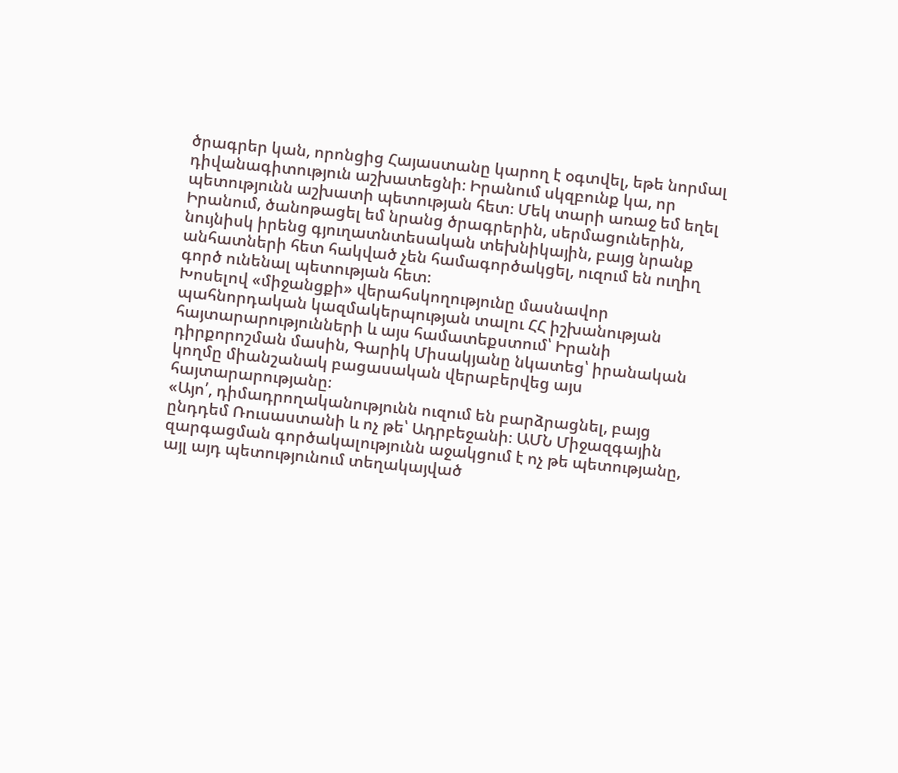ծրագրեր կան, որոնցից Հայաստանը կարող է օգտվել, եթե նորմալ դիվանագիտություն աշխատեցնի։ Իրանում սկզբունք կա, որ պետությունն աշխատի պետության հետ։ Մեկ տարի առաջ եմ եղել Իրանում, ծանոթացել եմ նրանց ծրագրերին, սերմացուներին, նույնիսկ իրենց գյուղատնտեսական տեխնիկային, բայց նրանք անհատների հետ հակված չեն համագործակցել, ուզում են ուղիղ գործ ունենալ պետության հետ։
Խոսելով «միջանցքի» վերահսկողությունը մասնավոր պահնորդական կազմակերպության տալու ՀՀ իշխանության հայտարարությունների և այս համատեքստում՝ Իրանի դիրքորոշման մասին, Գարիկ Միսակյանը նկատեց՝ իրանական կողմը միանշանակ բացասական վերաբերվեց այս հայտարարությանը։
«Այո՛, դիմադրողականությունն ուզում են բարձրացնել, բայց ընդդեմ Ռուսաստանի և ոչ թե՝ Ադրբեջանի։ ԱՄՆ Միջազգային զարգացման գործակալությունն աջակցում է ոչ թե պետությանը, այլ այդ պետությունում տեղակայված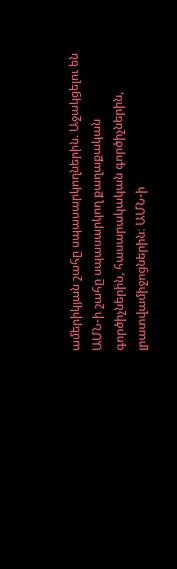ամերիկյան շահը սպասարկողներին. Աջակցելու են ԱՄՆ-ի շահը սպասարկող քաղաքական գործիչներին, հասարակական գործիչներին, լրատվամիջոցներին։ ԱՄՆ-ի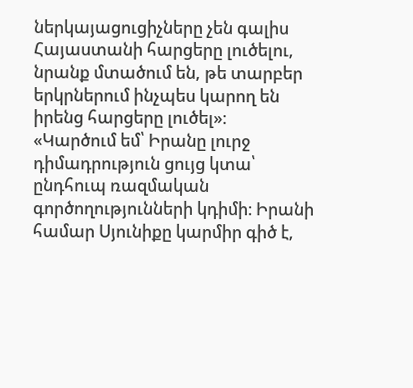ներկայացուցիչները չեն գալիս Հայաստանի հարցերը լուծելու, նրանք մտածում են, թե տարբեր երկրներում ինչպես կարող են իրենց հարցերը լուծել»։
«Կարծում եմ՝ Իրանը լուրջ դիմադրություն ցույց կտա՝ ընդհուպ ռազմական գործողությունների կդիմի։ Իրանի համար Սյունիքը կարմիր գիծ է,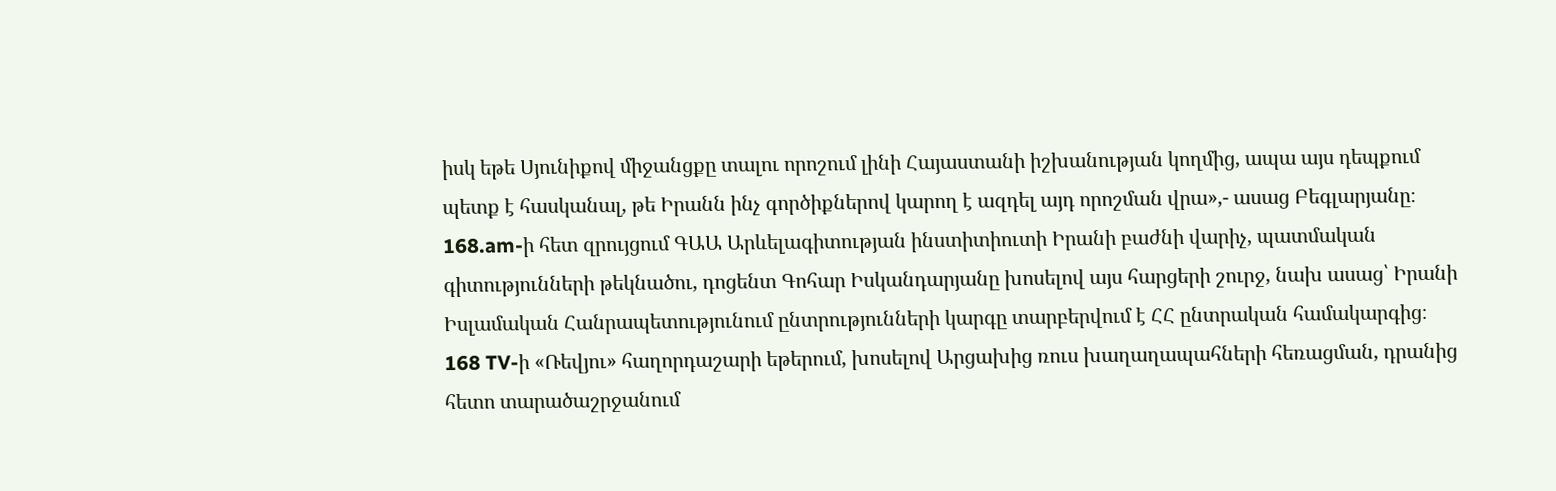իսկ եթե Սյունիքով միջանցքը տալու որոշում լինի Հայաստանի իշխանության կողմից, ապա այս դեպքում պետք է հասկանալ, թե Իրանն ինչ գործիքներով կարող է ազդել այդ որոշման վրա»,- ասաց Բեգլարյանը։
168.am-ի հետ զրույցում ԳԱԱ Արևելագիտության ինստիտիուտի Իրանի բաժնի վարիչ, պատմական գիտությունների թեկնածու, դոցենտ Գոհար Իսկանդարյանը խոսելով այս հարցերի շուրջ, նախ ասաց՝ Իրանի Իսլամական Հանրապետությունում ընտրությունների կարգը տարբերվում է ՀՀ ընտրական համակարգից։
168 TV-ի «Ռեվյու» հաղորդաշարի եթերում, խոսելով Արցախից ռուս խաղաղապահների հեռացման, դրանից հետո տարածաշրջանում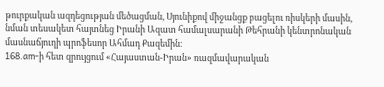թուրքական ազդեցության մեծացման, Սյունիքով միջանցք բացելու ռիսկերի մասին, նման տեսակետ հայտնեց Իրանի Ազատ համալսարանի Թեհրանի կենտրոնական մասնաճյուղի պրոֆեսոր Ահմադ Քազեմին։
168.am-ի հետ զրույցում «Հայաստան-Իրան» ռազմավարական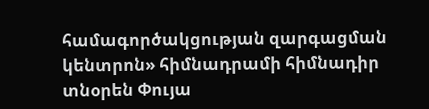համագործակցության զարգացման կենտրոն» հիմնադրամի հիմնադիր տնօրեն Փույա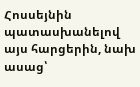Հոսսեյնին պատասխանելով այս հարցերին, նախ ասաց՝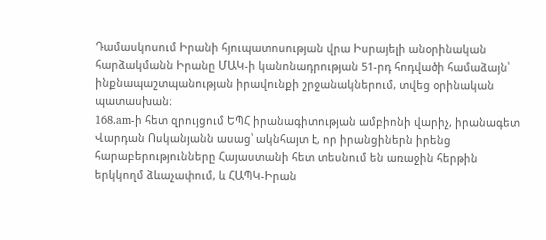Դամասկոսում Իրանի հյուպատոսության վրա Իսրայելի անօրինական հարձակմանն Իրանը ՄԱԿ-ի կանոնադրության 51-րդ հոդվածի համաձայն՝ ինքնապաշտպանության իրավունքի շրջանակներում, տվեց օրինական պատասխան։
168.am-ի հետ զրույցում ԵՊՀ իրանագիտության ամբիոնի վարիչ, իրանագետ Վարդան Ոսկանյանն ասաց՝ ակնհայտ է, որ իրանցիներն իրենց հարաբերությունները Հայաստանի հետ տեսնում են առաջին հերթին երկկողմ ձևաչափում, և ՀԱՊԿ-Իրան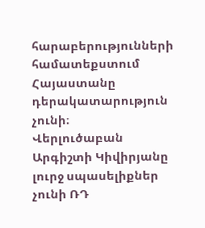հարաբերությունների համատեքստում Հայաստանը դերակատարություն չունի։
Վերլուծաբան Արգիշտի Կիվիրյանը լուրջ սպասելիքներ չունի ՌԴ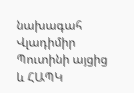նախագահ Վլադիմիր Պուտինի այցից և ՀԱՊԿ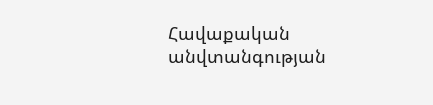Հավաքական անվտանգության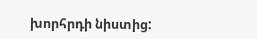խորհրդի նիստից: